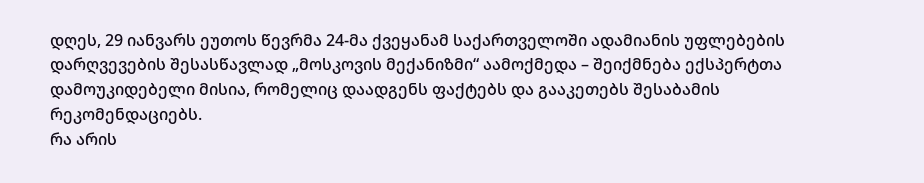დღეს, 29 იანვარს ეუთოს წევრმა 24-მა ქვეყანამ საქართველოში ადამიანის უფლებების დარღვევების შესასწავლად „მოსკოვის მექანიზმი“ აამოქმედა – შეიქმნება ექსპერტთა დამოუკიდებელი მისია, რომელიც დაადგენს ფაქტებს და გააკეთებს შესაბამის რეკომენდაციებს.
რა არის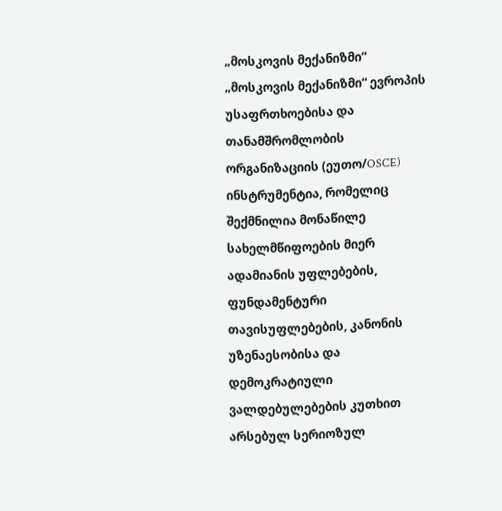„მოსკოვის მექანიზმი“
„მოსკოვის მექანიზმი“ ევროპის უსაფრთხოებისა და თანამშრომლობის ორგანიზაციის (ეუთო/OSCE) ინსტრუმენტია, რომელიც შექმნილია მონაწილე სახელმწიფოების მიერ ადამიანის უფლებების, ფუნდამენტური თავისუფლებების, კანონის უზენაესობისა და დემოკრატიული ვალდებულებების კუთხით არსებულ სერიოზულ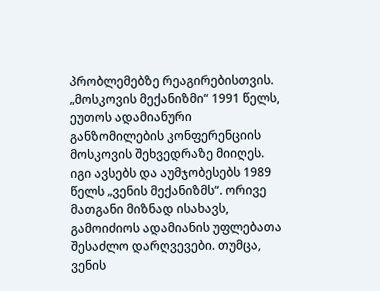პრობლემებზე რეაგირებისთვის.
„მოსკოვის მექანიზმი“ 1991 წელს, ეუთოს ადამიანური განზომილების კონფერენციის მოსკოვის შეხვედრაზე მიიღეს. იგი ავსებს და აუმჯობესებს 1989 წელს „ვენის მექანიზმს“. ორივე მათგანი მიზნად ისახავს, გამოიძიოს ადამიანის უფლებათა შესაძლო დარღვევები. თუმცა, ვენის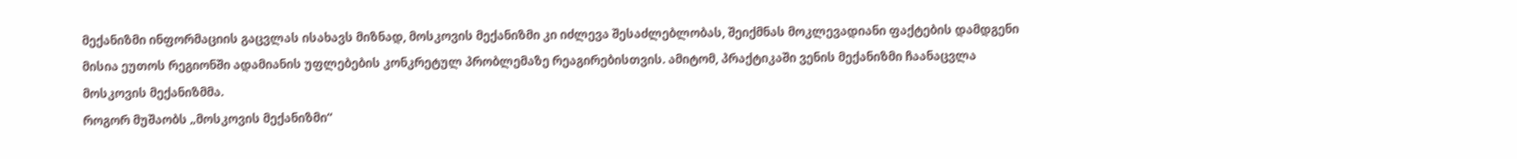მექანიზმი ინფორმაციის გაცვლას ისახავს მიზნად, მოსკოვის მექანიზმი კი იძლევა შესაძლებლობას, შეიქმნას მოკლევადიანი ფაქტების დამდგენი მისია ეუთოს რეგიონში ადამიანის უფლებების კონკრეტულ პრობლემაზე რეაგირებისთვის. ამიტომ, პრაქტიკაში ვენის მექანიზმი ჩაანაცვლა მოსკოვის მექანიზმმა.
როგორ მუშაობს „მოსკოვის მექანიზმი“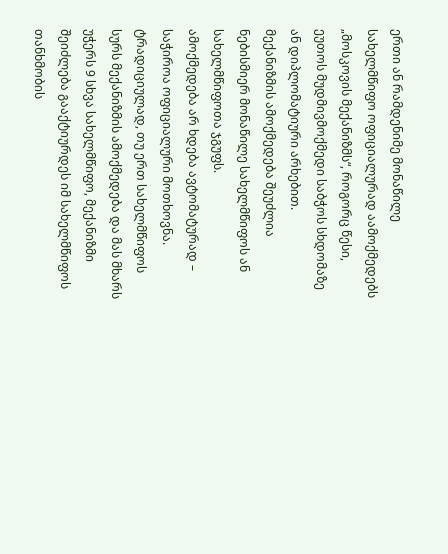ერთი ან რამდენიმე მონაწილე სახელმწიფო ოფიციალურად აამოქმედებს „მოსკოვის მექანიზმს“, როგორც წესი, ეუთოს მუდმივმოქმედი საბჭოს სხდომაზე ან დიპლომატიური არხებით.
მექანიზმის ამოქმედება შეუძლია ნებისმიერ მონაწილე სახელმწიფოს ან სახელმწიფოთა ჯგუფს.
ამოქმედება არ ხდება ავტომატურად – საჭიროა ოფიციალური მოთხოვნა. ტრადიციულად, თუ ერთ სახელმწიფოს სურს მექანიზმის ამოქმედება და მას მხარს უჭერს 9 სხვა სახელმწიფო, მექანიზმი შეიძლება გააქტიურდეს იმ სახელმწიფოს თანხმობის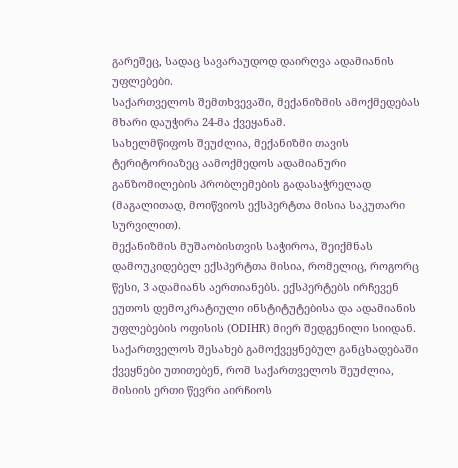გარეშეც, სადაც სავარაუდოდ დაირღვა ადამიანის უფლებები.
საქართველოს შემთხვევაში, მექანიზმის ამოქმედებას მხარი დაუჭირა 24-მა ქვეყანამ.
სახელმწიფოს შეუძლია, მექანიზმი თავის ტერიტორიაზეც აამოქმედოს ადამიანური განზომილების პრობლემების გადასაჭრელად (მაგალითად, მოიწვიოს ექსპერტთა მისია საკუთარი სურვილით).
მექანიზმის მუშაობისთვის საჭიროა, შეიქმნას დამოუკიდებელ ექსპერტთა მისია, რომელიც, როგორც წესი, 3 ადამიანს აერთიანებს. ექსპერტებს ირჩევენ ეუთოს დემოკრატიული ინსტიტუტებისა და ადამიანის უფლებების ოფისის (ODIHR) მიერ შედგენილი სიიდან.
საქართველოს შესახებ გამოქვეყნებულ განცხადებაში ქვეყნები უთითებენ, რომ საქართველოს შეუძლია, მისიის ერთი წევრი აირჩიოს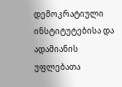დემოკრატიული ინსტიტუტებისა და ადამიანის უფლებათა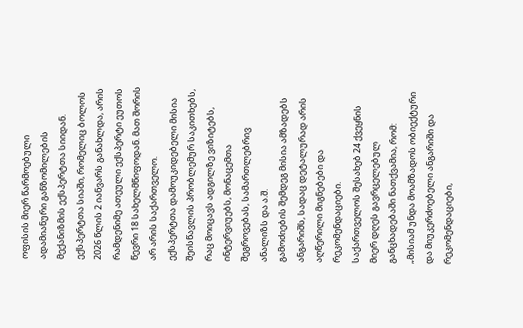ოფისის მიერ წარმოებული ადამიანური განზომილების მექანიზმის ექსპერტთა სიიდან.
ექსპერტთა სიაში, რომელიც ბოლოს 2026 წლის 2 იანვარს განახლდა, არის რამდენიმე ათეული ექსპერტი ეუთოს წევრი 18 სახელმწიფოდან. მათ შორის არ არის საქართველო.
ექსპერტთა დამოუკიდებელი მისია შეისწავლის პრობლემურ საკითხებს, რაც მოიცავს ადგილზე ვიზიტებს, ინტერვიუებს, მონაცემთა შეგროვებას, სამართლებრივ ანალიზს და ა.შ.
გამოძიების შემდეგ მისია ამზადებს ანგარიშს, სადაც დეტალურად არის აღწერილი მიგნებები და რეკომენდაციები.
საქართველოს შესახებ 24 ქვეყნის მიერ დღეს გავრცელებულ განცხადებაში ნათქვამია, რომ:
„მისიამ უნდა მოამზადოს ობიექტური და მიუკერძოებელი ანგარიში და რეკომენდაციები,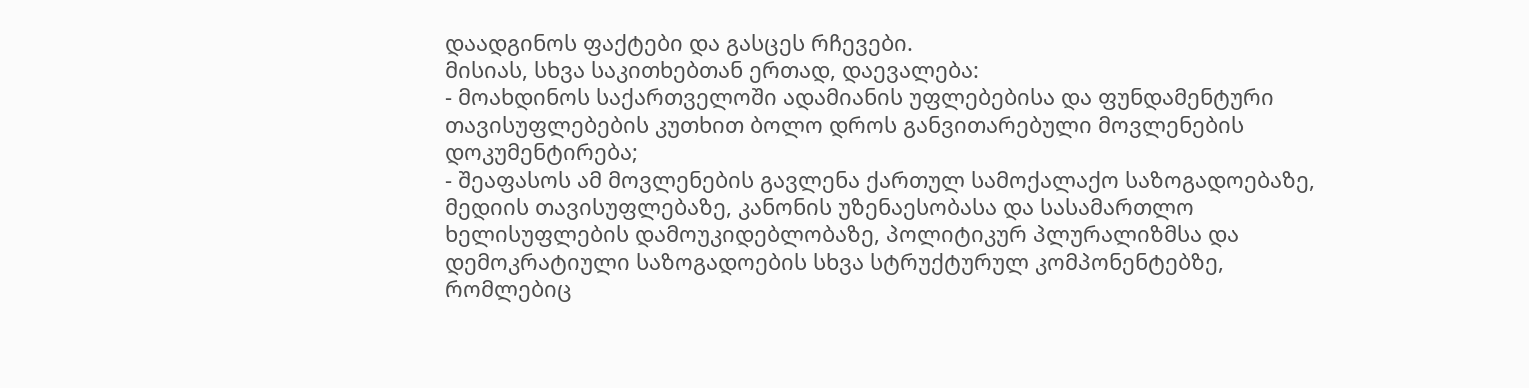დაადგინოს ფაქტები და გასცეს რჩევები.
მისიას, სხვა საკითხებთან ერთად, დაევალება:
- მოახდინოს საქართველოში ადამიანის უფლებებისა და ფუნდამენტური თავისუფლებების კუთხით ბოლო დროს განვითარებული მოვლენების დოკუმენტირება;
- შეაფასოს ამ მოვლენების გავლენა ქართულ სამოქალაქო საზოგადოებაზე, მედიის თავისუფლებაზე, კანონის უზენაესობასა და სასამართლო ხელისუფლების დამოუკიდებლობაზე, პოლიტიკურ პლურალიზმსა და დემოკრატიული საზოგადოების სხვა სტრუქტურულ კომპონენტებზე, რომლებიც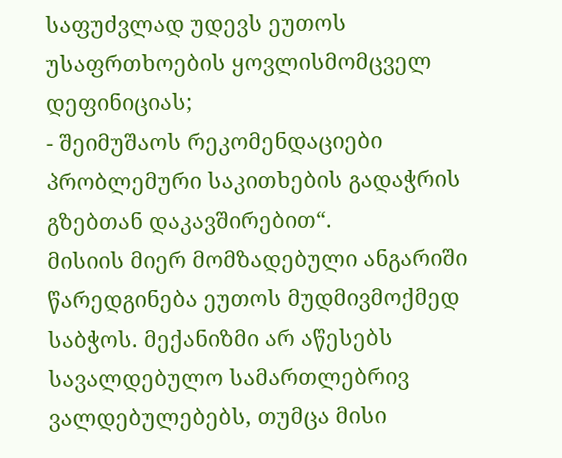საფუძვლად უდევს ეუთოს უსაფრთხოების ყოვლისმომცველ დეფინიციას;
- შეიმუშაოს რეკომენდაციები პრობლემური საკითხების გადაჭრის გზებთან დაკავშირებით“.
მისიის მიერ მომზადებული ანგარიში წარედგინება ეუთოს მუდმივმოქმედ საბჭოს. მექანიზმი არ აწესებს სავალდებულო სამართლებრივ ვალდებულებებს, თუმცა მისი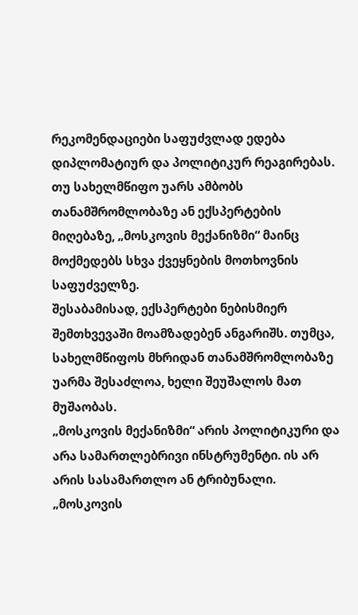რეკომენდაციები საფუძვლად ედება დიპლომატიურ და პოლიტიკურ რეაგირებას.
თუ სახელმწიფო უარს ამბობს თანამშრომლობაზე ან ექსპერტების მიღებაზე, „მოსკოვის მექანიზმი“ მაინც მოქმედებს სხვა ქვეყნების მოთხოვნის საფუძველზე.
შესაბამისად, ექსპერტები ნებისმიერ შემთხვევაში მოამზადებენ ანგარიშს. თუმცა, სახელმწიფოს მხრიდან თანამშრომლობაზე უარმა შესაძლოა, ხელი შეუშალოს მათ მუშაობას.
„მოსკოვის მექანიზმი“ არის პოლიტიკური და არა სამართლებრივი ინსტრუმენტი. ის არ არის სასამართლო ან ტრიბუნალი. „მოსკოვის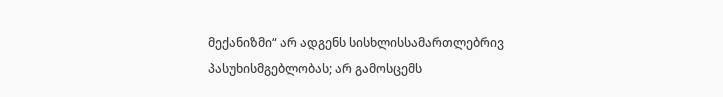მექანიზმი“ არ ადგენს სისხლისსამართლებრივ პასუხისმგებლობას; არ გამოსცემს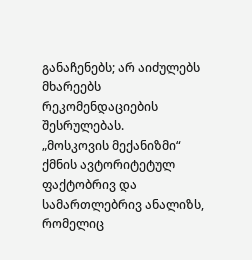განაჩენებს; არ აიძულებს მხარეებს რეკომენდაციების შესრულებას.
„მოსკოვის მექანიზმი“ ქმნის ავტორიტეტულ ფაქტობრივ და სამართლებრივ ანალიზს, რომელიც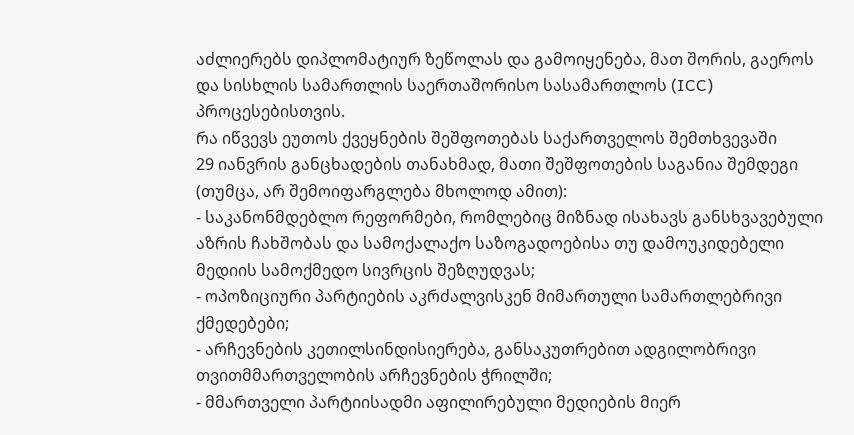აძლიერებს დიპლომატიურ ზეწოლას და გამოიყენება, მათ შორის, გაეროს და სისხლის სამართლის საერთაშორისო სასამართლოს (ICC) პროცესებისთვის.
რა იწვევს ეუთოს ქვეყნების შეშფოთებას საქართველოს შემთხვევაში
29 იანვრის განცხადების თანახმად, მათი შეშფოთების საგანია შემდეგი (თუმცა, არ შემოიფარგლება მხოლოდ ამით):
- საკანონმდებლო რეფორმები, რომლებიც მიზნად ისახავს განსხვავებული აზრის ჩახშობას და სამოქალაქო საზოგადოებისა თუ დამოუკიდებელი მედიის სამოქმედო სივრცის შეზღუდვას;
- ოპოზიციური პარტიების აკრძალვისკენ მიმართული სამართლებრივი ქმედებები;
- არჩევნების კეთილსინდისიერება, განსაკუთრებით ადგილობრივი თვითმმართველობის არჩევნების ჭრილში;
- მმართველი პარტიისადმი აფილირებული მედიების მიერ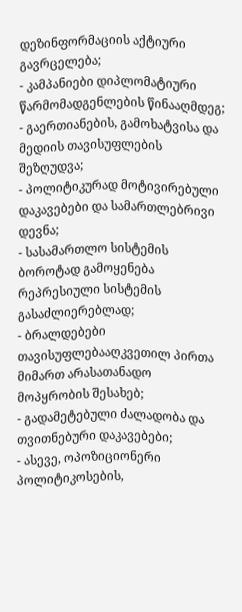დეზინფორმაციის აქტიური გავრცელება;
- კამპანიები დიპლომატიური წარმომადგენლების წინააღმდეგ;
- გაერთიანების, გამოხატვისა და მედიის თავისუფლების შეზღუდვა;
- პოლიტიკურად მოტივირებული დაკავებები და სამართლებრივი დევნა;
- სასამართლო სისტემის ბოროტად გამოყენება რეპრესიული სისტემის გასაძლიერებლად;
- ბრალდებები თავისუფლებააღკვეთილ პირთა მიმართ არასათანადო მოპყრობის შესახებ;
- გადამეტებული ძალადობა და თვითნებური დაკავებები;
- ასევე, ოპოზიციონერი პოლიტიკოსების,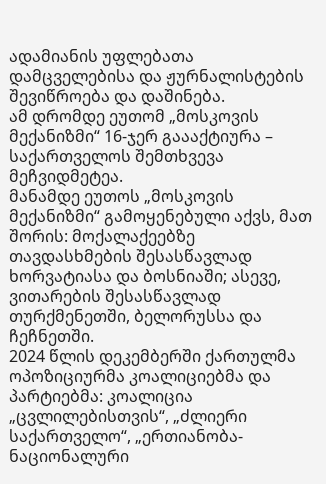ადამიანის უფლებათა დამცველებისა და ჟურნალისტების შევიწროება და დაშინება.
ამ დრომდე ეუთომ „მოსკოვის მექანიზმი“ 16-ჯერ გაააქტიურა – საქართველოს შემთხვევა მეჩვიდმეტეა.
მანამდე ეუთოს „მოსკოვის მექანიზმი“ გამოყენებული აქვს, მათ შორის: მოქალაქეებზე თავდასხმების შესასწავლად ხორვატიასა და ბოსნიაში; ასევე, ვითარების შესასწავლად თურქმენეთში, ბელორუსსა და ჩეჩნეთში.
2024 წლის დეკემბერში ქართულმა ოპოზიციურმა კოალიციებმა და პარტიებმა: კოალიცია „ცვლილებისთვის“, „ძლიერი საქართველო“, „ერთიანობა-ნაციონალური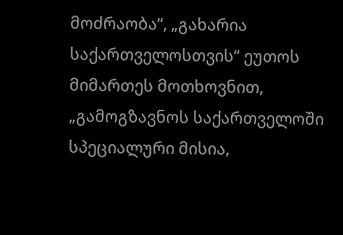მოძრაობა“, „გახარია საქართველოსთვის“ ეუთოს მიმართეს მოთხოვნით, „გამოგზავნოს საქართველოში სპეციალური მისია,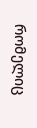რომელიც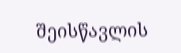შეისწავლის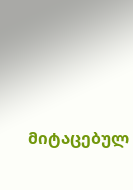მიტაცებულ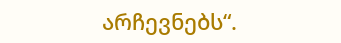არჩევნებს“.